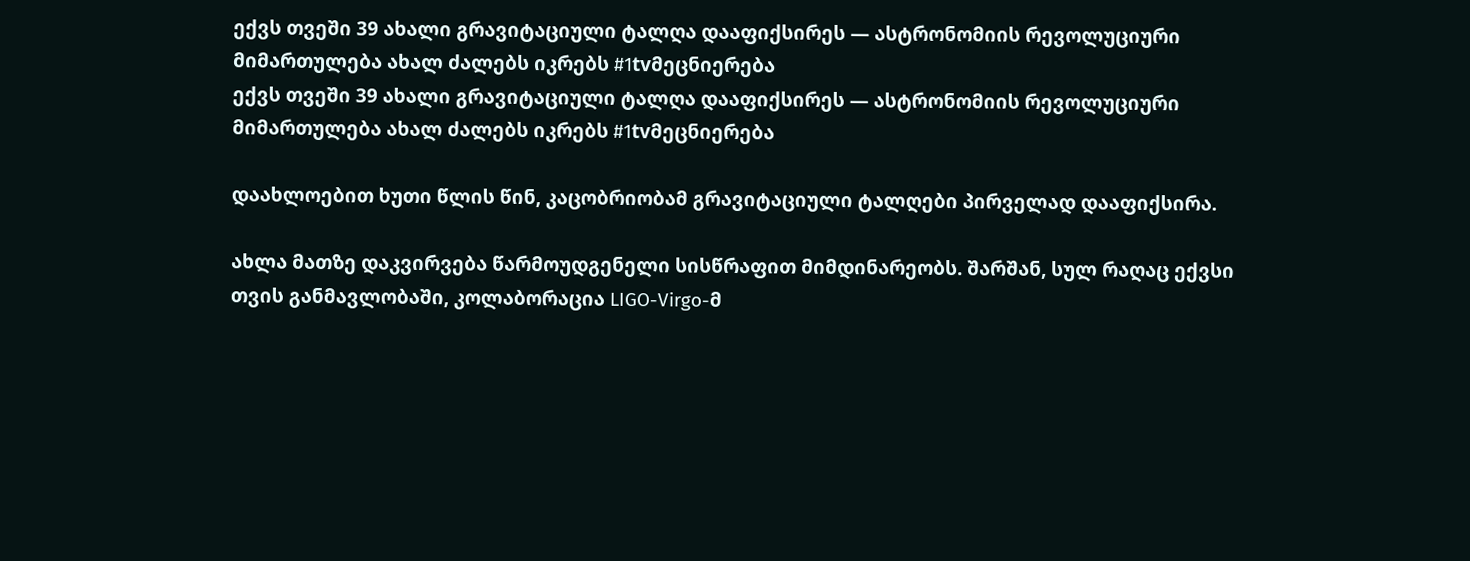ექვს თვეში 39 ახალი გრავიტაციული ტალღა დააფიქსირეს — ასტრონომიის რევოლუციური მიმართულება ახალ ძალებს იკრებს #1tvმეცნიერება
ექვს თვეში 39 ახალი გრავიტაციული ტალღა დააფიქსირეს — ასტრონომიის რევოლუციური მიმართულება ახალ ძალებს იკრებს #1tvმეცნიერება

დაახლოებით ხუთი წლის წინ, კაცობრიობამ გრავიტაციული ტალღები პირველად დააფიქსირა.

ახლა მათზე დაკვირვება წარმოუდგენელი სისწრაფით მიმდინარეობს. შარშან, სულ რაღაც ექვსი თვის განმავლობაში, კოლაბორაცია LIGO-Virgo-მ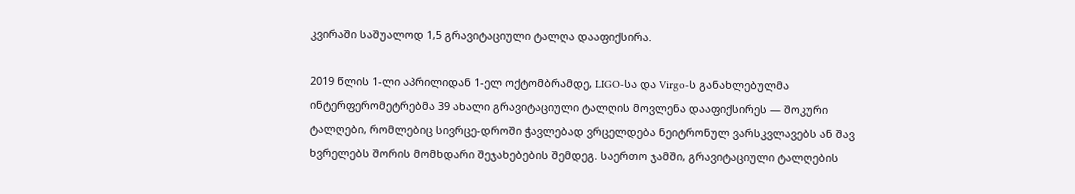კვირაში საშუალოდ 1,5 გრავიტაციული ტალღა დააფიქსირა.

2019 წლის 1-ლი აპრილიდან 1-ელ ოქტომბრამდე, LIGO-სა და Virgo-ს განახლებულმა ინტერფერომეტრებმა 39 ახალი გრავიტაციული ტალღის მოვლენა დააფიქსირეს — შოკური ტალღები, რომლებიც სივრცე-დროში ჭავლებად ვრცელდება ნეიტრონულ ვარსკვლავებს ან შავ ხვრელებს შორის მომხდარი შეჯახებების შემდეგ. საერთო ჯამში, გრავიტაციული ტალღების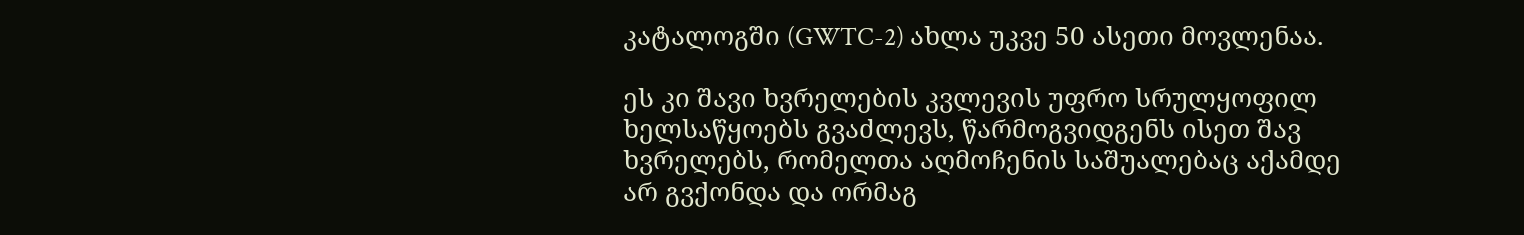კატალოგში (GWTC-2) ახლა უკვე 50 ასეთი მოვლენაა.

ეს კი შავი ხვრელების კვლევის უფრო სრულყოფილ ხელსაწყოებს გვაძლევს, წარმოგვიდგენს ისეთ შავ ხვრელებს, რომელთა აღმოჩენის საშუალებაც აქამდე არ გვქონდა და ორმაგ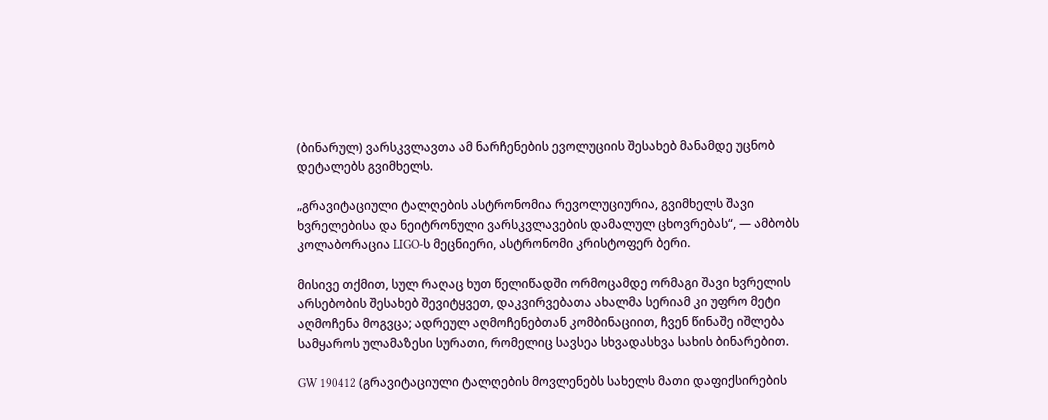(ბინარულ) ვარსკვლავთა ამ ნარჩენების ევოლუციის შესახებ მანამდე უცნობ დეტალებს გვიმხელს.

„გრავიტაციული ტალღების ასტრონომია რევოლუციურია, გვიმხელს შავი ხვრელებისა და ნეიტრონული ვარსკვლავების დამალულ ცხოვრებას“, — ამბობს კოლაბორაცია LIGO-ს მეცნიერი, ასტრონომი კრისტოფერ ბერი.

მისივე თქმით, სულ რაღაც ხუთ წელიწადში ორმოცამდე ორმაგი შავი ხვრელის არსებობის შესახებ შევიტყვეთ, დაკვირვებათა ახალმა სერიამ კი უფრო მეტი აღმოჩენა მოგვცა; ადრეულ აღმოჩენებთან კომბინაციით, ჩვენ წინაშე იშლება სამყაროს ულამაზესი სურათი, რომელიც სავსეა სხვადასხვა სახის ბინარებით.

GW 190412 (გრავიტაციული ტალღების მოვლენებს სახელს მათი დაფიქსირების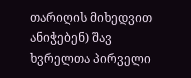თარიღის მიხედვით ანიჭებენ) შავ ხვრელთა პირველი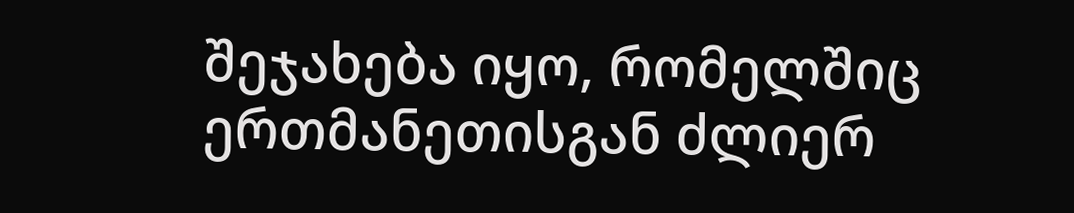შეჯახება იყო, რომელშიც ერთმანეთისგან ძლიერ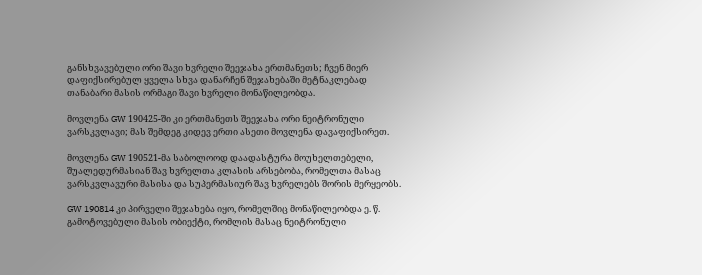განსხვავებული ორი შავი ხვრელი შეეჯახა ერთმანეთს; ჩვენ მიერ დაფიქსირებულ ყველა სხვა დანარჩენ შეჯახებაში მეტნაკლებად თანაბარი მასის ორმაგი შავი ხვრელი მონაწილეობდა.

მოვლენა GW 190425-ში კი ერთმანეთს შეეჯახა ორი ნეიტრონული ვარსკვლავი; მას შემდეგ კიდევ ერთი ასეთი მოვლენა დავაფიქსირეთ.

მოვლენა GW 190521-მა საბოლოოდ დაადასტურა მოუხელთებელი, შუალედურმასიან შავ ხვრელთა კლასის არსებობა, რომელთა მასაც ვარსკვლავური მასისა და სუპერმასიურ შავ ხვრელებს შორის მერყეობს.

GW 190814 კი პირველი შეჯახება იყო, რომელშიც მონაწილეობდა ე. წ. გამოტოვებული მასის ობიექტი, რომლის მასაც ნეიტრონული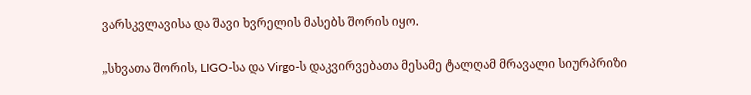ვარსკვლავისა და შავი ხვრელის მასებს შორის იყო.

„სხვათა შორის, LIGO-სა და Virgo-ს დაკვირვებათა მესამე ტალღამ მრავალი სიურპრიზი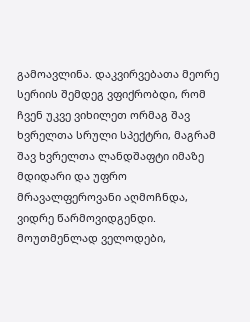გამოავლინა. დაკვირვებათა მეორე სერიის შემდეგ ვფიქრობდი, რომ ჩვენ უკვე ვიხილეთ ორმაგ შავ ხვრელთა სრული სპექტრი, მაგრამ შავ ხვრელთა ლანდშაფტი იმაზე მდიდარი და უფრო მრავალფეროვანი აღმოჩნდა, ვიდრე წარმოვიდგენდი. მოუთმენლად ველოდები,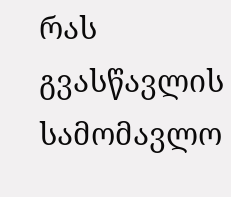რას გვასწავლის სამომავლო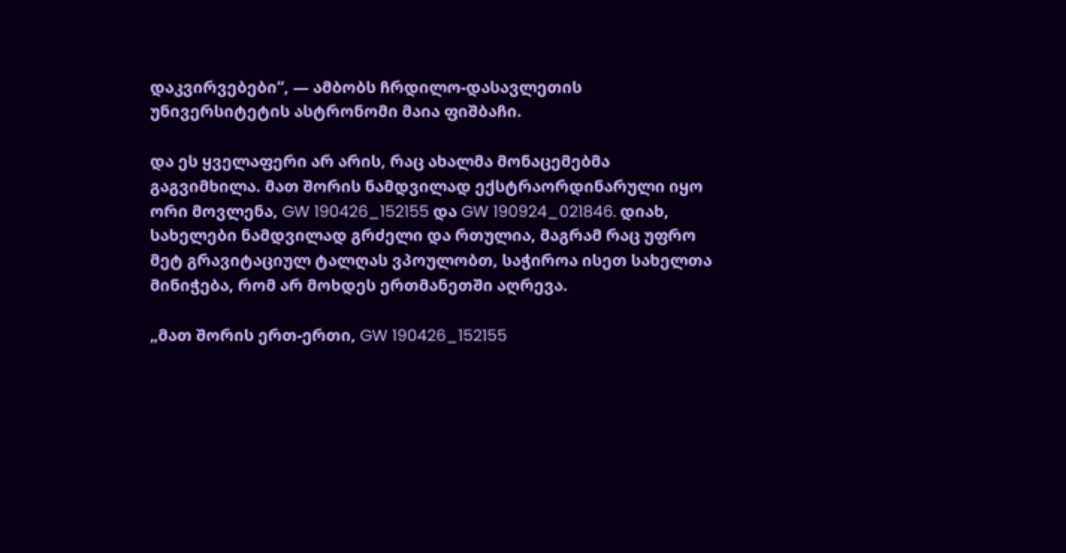დაკვირვებები“, — ამბობს ჩრდილო-დასავლეთის უნივერსიტეტის ასტრონომი მაია ფიშბაჩი.

და ეს ყველაფერი არ არის, რაც ახალმა მონაცემებმა გაგვიმხილა. მათ შორის ნამდვილად ექსტრაორდინარული იყო ორი მოვლენა, GW 190426_152155 და GW 190924_021846. დიახ, სახელები ნამდვილად გრძელი და რთულია, მაგრამ რაც უფრო მეტ გრავიტაციულ ტალღას ვპოულობთ, საჭიროა ისეთ სახელთა მინიჭება, რომ არ მოხდეს ერთმანეთში აღრევა.

„მათ შორის ერთ-ერთი, GW 190426_152155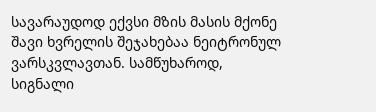სავარაუდოდ ექვსი მზის მასის მქონე შავი ხვრელის შეჯახებაა ნეიტრონულ ვარსკვლავთან. სამწუხაროდ, სიგნალი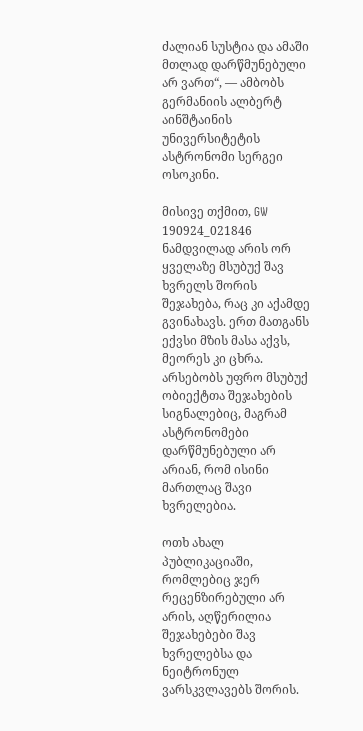ძალიან სუსტია და ამაში მთლად დარწმუნებული არ ვართ“, — ამბობს გერმანიის ალბერტ აინშტაინის უნივერსიტეტის ასტრონომი სერგეი ოსოკინი.

მისივე თქმით, GW 190924_021846 ნამდვილად არის ორ ყველაზე მსუბუქ შავ ხვრელს შორის შეჯახება, რაც კი აქამდე გვინახავს. ერთ მათგანს ექვსი მზის მასა აქვს, მეორეს კი ცხრა. არსებობს უფრო მსუბუქ ობიექტთა შეჯახების სიგნალებიც, მაგრამ ასტრონომები დარწმუნებული არ არიან, რომ ისინი მართლაც შავი ხვრელებია.

ოთხ ახალ პუბლიკაციაში, რომლებიც ჯერ რეცენზირებული არ არის, აღწერილია შეჯახებები შავ ხვრელებსა და ნეიტრონულ ვარსკვლავებს შორის.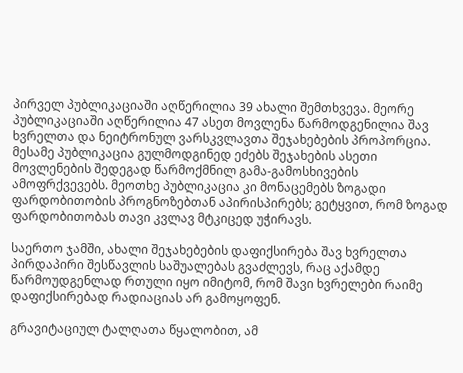პირველ პუბლიკაციაში აღწერილია 39 ახალი შემთხვევა. მეორე პუბლიკაციაში აღწერილია 47 ასეთ მოვლენა წარმოდგენილია შავ ხვრელთა და ნეიტრონულ ვარსკვლავთა შეჯახებების პროპორცია. მესამე პუბლიკაცია გულმოდგინედ ეძებს შეჯახების ასეთი მოვლენების შედეგად წარმოქმნილ გამა-გამოსხივების ამოფრქვევებს. მეოთხე პუბლიკაცია კი მონაცემებს ზოგადი ფარდობითობის პროგნოზებთან აპირისპირებს; გეტყვით, რომ ზოგად ფარდობითობას თავი კვლავ მტკიცედ უჭირავს.

საერთო ჯამში, ახალი შეჯახებების დაფიქსირება შავ ხვრელთა პირდაპირი შესწავლის საშუალებას გვაძლევს, რაც აქამდე წარმოუდგენლად რთული იყო იმიტომ, რომ შავი ხვრელები რაიმე დაფიქსირებად რადიაციას არ გამოყოფენ.

გრავიტაციულ ტალღათა წყალობით, ამ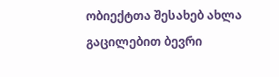ობიექტთა შესახებ ახლა გაცილებით ბევრი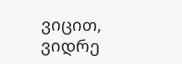ვიცით, ვიდრე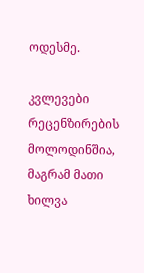ოდესმე.

კვლევები რეცენზირების მოლოდინშია, მაგრამ მათი ხილვა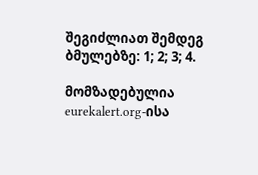შეგიძლიათ შემდეგ ბმულებზე: 1; 2; 3; 4.

მომზადებულია eurekalert.org-ისა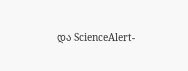და ScienceAlert-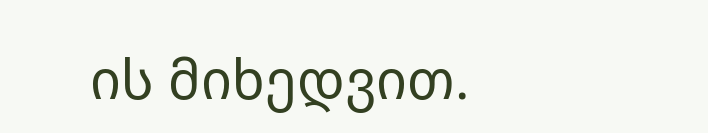ის მიხედვით.